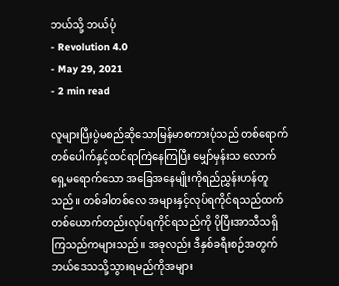ဘယ်သို့ ဘယ်ပုံ
- Revolution 4.0
- May 29, 2021
- 2 min read

လူများပြီးပွဲမစည်ဆိုသောမြန်မာစကားပုံသည် တစ်ရောက်တစ်ပေါက်နှင့်ထင်ရာကြဲနေကြပြီး မျှော်မှန်းသ လောက်ရှေ့မရောက်သော အခြေအနေမျိုးကိုရည်ညွှန်းဟန်တူသည်။ တစ်ခါတစ်လေ အများနှင့်လုပ်ရကိုင်ရသည်ထက် တစ်ယောက်တည်းလုပ်ရကိုင်ရသည်ကို ပိုပြီးအာသီသရှိကြသည်ကများသည်။ အခုလည်း ဒီနှစ်ခရီးစဉ်အတွက် ဘယ်ဒေသသို့သွားရမည်ကိုအများ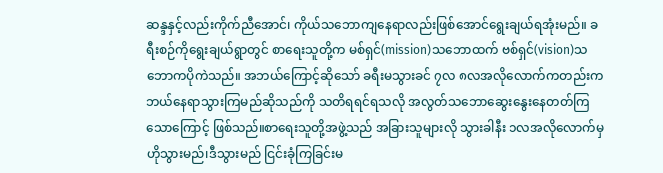ဆန္ဒနှင့်လည်းကိုက်ညီအောင်၊ ကိုယ်သဘောကျနေရာလည်းဖြစ်အောင်ရွေးချယ်ရအုံးမည်။ ခရီးစဉ်ကိုရွေးချယ်ရွာတွင် စာရေးသူတို့က မစ်ရှင်(mission)သဘောထက် ဗစ်ရှင်(vision)သဘောကပိုကဲသည်။ အဘယ်ကြောင့်ဆိုသော် ခရီးမသွားခင် ၇လ ၈လအလိုလောက်ကတည်းက ဘယ်နေရာသွားကြမည်ဆိုသည်ကို သတိရရင်ရသလို အလွတ်သဘောဆွေးနွေးနေတတ်ကြသောကြောင့် ဖြစ်သည်။စာရေးသူတို့အဖွဲ့သည် အခြားသူများလို သွားခါနီး ၁လအလိုလောက်မှ ဟိုသွားမည်၊ဒီသွားမည် ငြင်းခုံကြခြင်းမ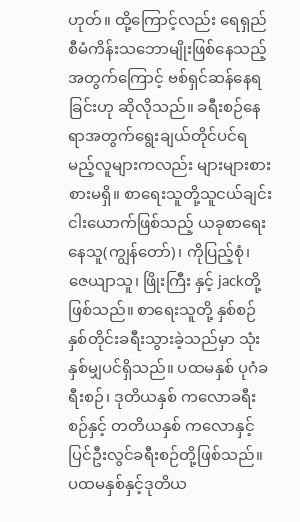ဟုတ်။ ထို့ကြောင့်လည်း ရေရှည်စီမံကိန်းသဘောမျိုးဖြစ်နေသည့်အတွက်ကြောင့် ဗစ်ရှင်ဆန်နေရခြင်းဟု ဆိုလိုသည်။ ခရီးစဉ်နေရာအတွက်ရွေးချယ်တိုင်ပင်ရမည့်လူများကလည်း များများစားစားမရှိ။ စာရေးသူတို့သူငယ်ချင်းငါးယောက်ဖြစ်သည့် ယခုစာရေးနေသူ(ကျွန်တော်)၊ ကိုပြည့်စုံ၊ ဇေယျာသူ၊ ဖြိုးကြီး နှင့် jackတို့ဖြစ်သည်။ စာရေးသူတို့ နှစ်စဉ်နှစ်တိုင်းခရီးသွားခဲ့သည်မှာ သုံးနှစ်မျှပင်ရှိသည်။ ပထမနှစ် ပုဂံခရီးစဉ်၊ ဒုတိယနှစ် ကလောခရီးစဉ်နှင့် တတိယနှစ် ကလောနှင့်ပြင်ဦးလွင်ခရီးစဉ်တို့ဖြစ်သည်။ ပထမနှစ်နှင့်ဒုတိယ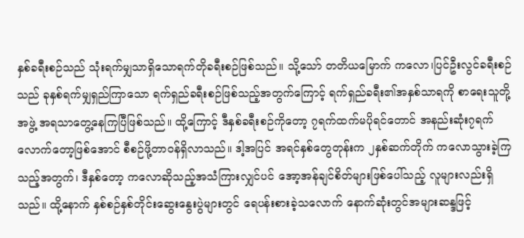နှစ်ခရီးစဉ်သည် သုံးရက်မျှသာရှိသောရက်တိုခရီးစဉ်ဖြစ်သည်။ သို့သော် တတိယမြောက် ကလော၊ပြင်ဦးလွင်ခရီးစဉ်သည် ခုနှစ်ရက်မျှရှည်ကြာသော ရက်ရှည်ခရီးစဉ်ဖြစ်သည့်အတွက်ကြောင့် ရက်ရှည်ခရီး၏အနှစ်သာရကို စာရေးသူတို့အဖွဲ့ အရသာတွေ့နေကြပြီဖြစ်သည်။ ထို့ကြောင့် ဒီနှစ်ခရီးစဉ်ကိုတော့ ၇ရက်ထက်မပိုရင်တောင် အနည်းဆုံး၇ရက်လောက်တော့ဖြစ်အောင် စီစဉ်ဖို့တာ၀န်ရှိလာသည်။ ဒါ့အပြင် အရင်နှစ်တွေတုန်းက ၂နှစ်ဆက်တိုက် ကလောသွားခဲ့ကြသည့်အတွက်၊ ဒီနှစ်တော့ ကလောဆိုသည့်အသံကြားလျှင်ပင် အော့အန်ချင်စိတ်များဖြစ်ပေါ်သည့် လူများလည်းရှိသည်။ ထို့နောက် နှစ်စဉ်နှစ်တိုင်းဆွေးနွေးပွဲများတွင် ရေပန်းစားခဲ့သလောက် နောက်ဆုံးတွင်အများဆန္ဒဖြင့်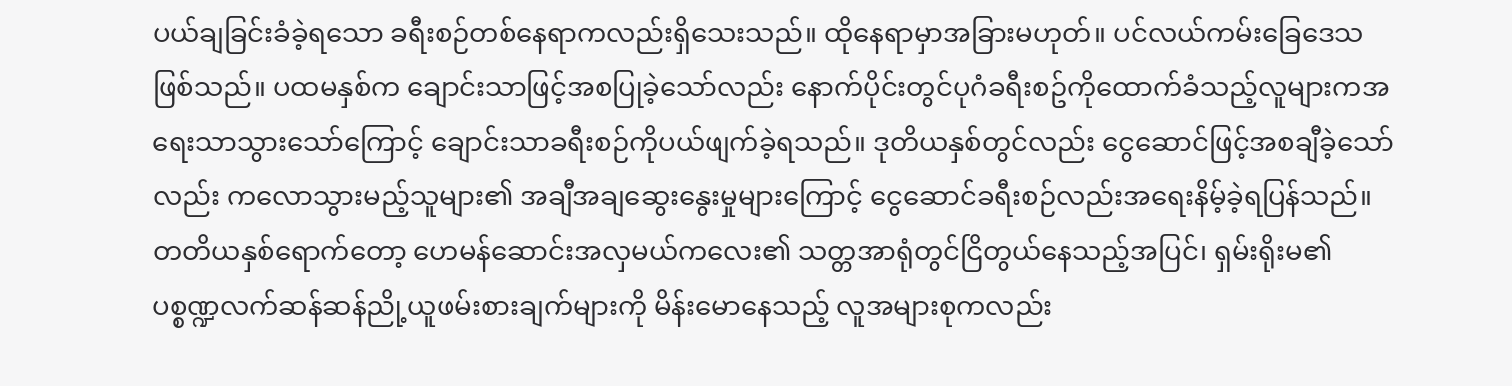ပယ်ချခြင်းခံခဲ့ရသော ခရီးစဉ်တစ်နေရာကလည်းရှိသေးသည်။ ထိုနေရာမှာအခြားမဟုတ်။ ပင်လယ်ကမ်းခြေဒေသဖြစ်သည်။ ပထမနှစ်က ချောင်းသာဖြင့်အစပြုခဲ့သော်လည်း နောက်ပိုင်းတွင်ပုဂံခရီးစဥ်ကိုထောက်ခံသည့်လူများကအရေးသာသွားသော်ကြောင့် ချောင်းသာခရီးစဉ်ကိုပယ်ဖျက်ခဲ့ရသည်။ ဒုတိယနှစ်တွင်လည်း ငွေဆောင်ဖြင့်အစချီခဲ့သော်လည်း ကလောသွားမည့်သူများ၏ အချီအချဆွေးနွေးမှုများကြောင့် ငွေဆောင်ခရီးစဉ်လည်းအရေးနိမ့်ခဲ့ရပြန်သည်။ တတိယနှစ်ရောက်တော့ ဟေမန်ဆောင်းအလှမယ်ကလေး၏ သတ္တအာရုံတွင်ငြိတွယ်နေသည့်အပြင်၊ ရှမ်းရိုးမ၏ ပစ္စဏ္ဍလက်ဆန်ဆန်ညို့ယူဖမ်းစားချက်များကို မိန်းမောနေသည့် လူအများစုကလည်း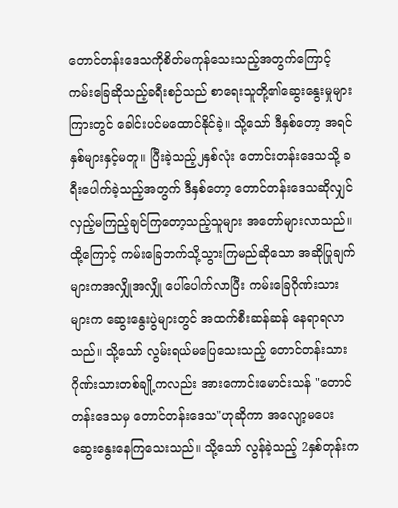တောင်တန်းဒေသကိုစိတ်မကုန်သေးသည့်အတွက်ကြောင့် ကမ်းခြေဆိုသည့်ခရီးစဉ်သည် စာရေးသူတို့၏ဆွေးနွေးမှုများကြားတွင် ခေါင်းပင်မထောင်နိုင်ခဲ့။ သို့သော် ဒီနှစ်တော့ အရင်နှစ်များနှင့်မတူ။ ပြီးခဲ့သည့်၂နှစ်လုံး တောင်းတန်းဒေသသို့ ခရီးပေါက်ခဲ့သည့်အတွက် ဒီနှစ်တော့ တောင်တန်းဒေသဆိုလျှင် လှည့်မကြည့်ချင်ကြတော့သည့်သူများ အတော်များလာသည်။ ထို့ကြောင့် ကမ်းခြေဘက်သို့သွားကြမည်ဆိုသော အဆိုပြုချက်များကအလျှိုအလျှို ပေါ်ပေါက်လာပြီး ကမ်းခြေဂိုဏ်းသားများက ဆွေးနွေးပွဲများတွင် အထက်စီးဆန်ဆန် နေရာရလာသည်။ သို့သော် လွမ်းရယ်မပြေသေးသည့် တောင်တန်းသားဂိုဏ်းသားတစ်ချို့ကလည်း အားကောင်းမောင်းသန် "တောင်တန်းဒေသမှ တောင်တန်းဒေသ"ဟုဆိုကာ အလျော့မပေး ဆွေးနွေးနေကြသေးသည်။ သို့သော် လွန်ခဲ့သည့် 2နှစ်တုန်းက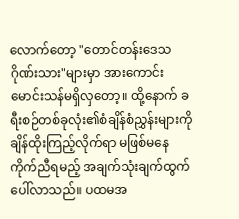လောက်တော့ "တောင်တန်းဒေသ ဂိုဏ်းသား"များမှာ အားကောင်းမောင်းသန်မရှိလှတော့။ ထို့နောက် ခရီးစဉ်တစ်ခုလုံး၏စံချိန်စံညွှန်းများကို ချိန်ထိုးကြည့်လိုက်ရာ မဖြစ်မနေကိုက်ညီရမည့် အချက်သုံးချက်ထွက်ပေါ်လာသည်။ ပထမအ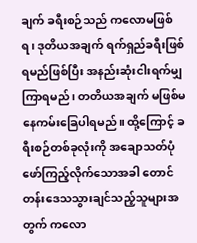ချက် ခရီးစဉ်သည် ကလောမဖြစ်ရ၊ ဒုတိယအချက် ရက်ရှည်ခရီးဖြစ်ရမည်ဖြစ်ပြီး အနည်းဆုံးငါးရက်မျှကြာရမည်၊ တတိယအချက် မဖြစ်မနေကမ်းခြေပါရမည်။ ထို့ကြောင့် ခရီးစဉ်တစ်ခုလုံးကို အချောသတ်ပုံဖော်ကြည့်လိုက်သောအခါ တောင်တန်းဒေသသွားချင်သည့်သူများအတွက် ကလော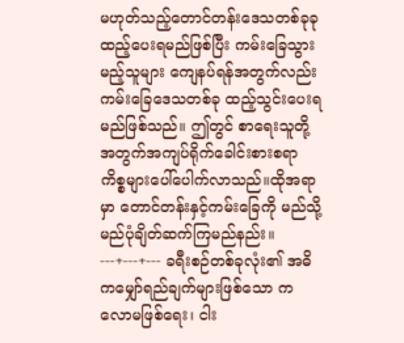မဟုတ်သည့်တောင်တန်းဒေသတစ်ခုခုထည့်ပေးရမည်ဖြစ်ပြီး ကမ်းခြေသွားမည့်သူများ ကျေနပ်ရန်အတွက်လည်း ကမ်းခြေဒေသတစ်ခု ထည့်သွင်းပေးရမည်ဖြစ်သည်။ ဤတွင် စာရေးသူတို့အတွက်အကျပ်ရိုက်ခေါင်းစားစရာကိစ္စများပေါ်ပေါက်လာသည်။ထိုအရာမှာ တောင်တန်းနှင့်ကမ်းခြေကို မည်သို့မည်ပုံချိတ်ဆက်ကြမည်နည်း။ ---+---+--- ခရီးစဉ်တစ်ခုလုံး၏ အဓိကမျှော်ရည်ချက်များဖြစ်သော ကလောမဖြစ်ရေး၊ ငါး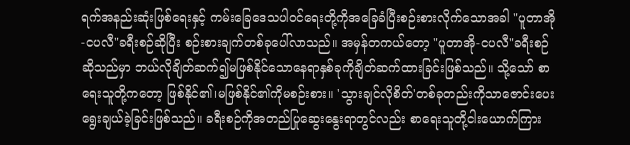ရက်အနည်းဆုံးဖြစ်ရေးနှင့် ကမ်းခြေဒေသပါ၀င်ရေးတို့ကိုအခြေခံပြီးစဉ်းစားလိုက်သောအခါ "ပူတာအို-ငပလီ"ခရီးစဉ်ဆိုပြီး စဉ်းစားချက်တစ်ခုပေါ်လာသည်။ အမှန်တကယ်တော့ "ပူတာအို-ငပလီ"ခရီးစဉ်ဆိုသည်မှာ ဘယ်လိုချိတ်ဆက်၍မဖြစ်နိုင်သောနေရာနှစ်ခုကိုချိတ်ဆက်ထားခြင်းဖြစ်သည်။ သို့သော် စာရေးသူတို့ကတော့ ဖြစ်နိုင်၏၊မဖြစ်နိုင်၏ကိုမစဉ်းစား။ 'သွားချင်လိုစိတ်'တစ်ခုတည်းကိုသာဇောင်းပေးရွေးချယ်ခဲ့ခြင်းဖြစ်သည်။ ခရီးစဉ်ကိုအတည်ပြုဆွေးနွေးရာတွင်လည်း စာရေးသူတို့ငါးယောက်ကြား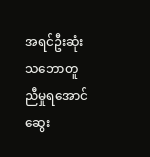အရင်ဦးဆုံးသဘောတူညီမှုရအောင် ဆွေး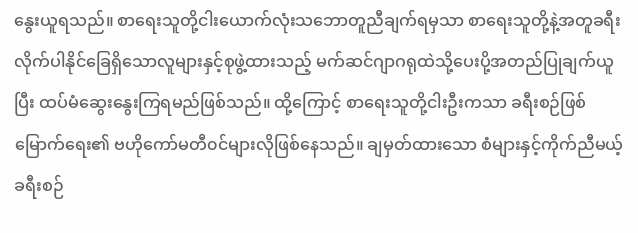နွေးယူရသည်။ စာရေးသူတို့ငါးယောက်လုံးသဘောတူညီချက်ရမှသာ စာရေးသူတို့နဲ့အတူခရီးလိုက်ပါနိုင်ခြေရှိသောလူများနှင့်စုဖွဲ့ထားသည့် မက်ဆင်ဂျာဂရုထဲသို့ပေးပို့အတည်ပြုချက်ယူပြီး ထပ်မံဆွေးနွေးကြရမည်ဖြစ်သည်။ ထို့ကြောင့် စာရေးသူတို့ငါးဦးကသာ ခရီးစဉ်ဖြစ်မြောက်ရေး၏ ဗဟိုကော်မတီ၀င်များလိုဖြစ်နေသည်။ ချမှတ်ထားသော စံများနှင့်ကိုက်ညီမယ့် ခရီးစဉ်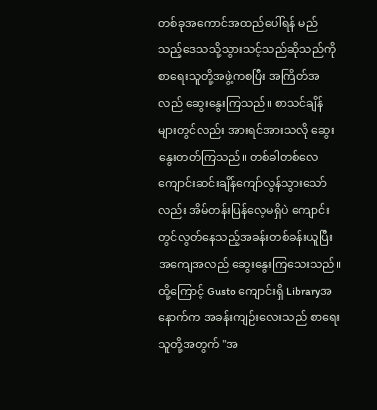တစ်ခုအကောင်အထည်ပေါ်ရန် မည်သည့်ဒေသသို့သွားသင့်သည်ဆိုသည်ကို စာရေးသူတို့အဖွဲ့ကစပြီး အကြိတ်အလည် ဆွေးနွေးကြသည်။ စာသင်ချိန်များတွင်လည်း အားရင်အားသလို ဆွေးနွေးတတ်ကြသည်။ တစ်ခါတစ်လေ ကျောင်းဆင်းချိန်ကျော်လွန်သွားသော်လည်း အိမ်တန်းပြန်လေ့မရှိပဲ ကျောင်းတွင်လွတ်နေသည့်အခန်းတစ်ခန်းယူပြီး အကျေအလည် ဆွေးနွေးကြသေးသည်။ ထို့ကြောင့် Gusto ကျောင်းရှိ Libraryအနောက်က အခန်းကျဉ်းလေးသည် စာရေးသူတို့အတွက် "အ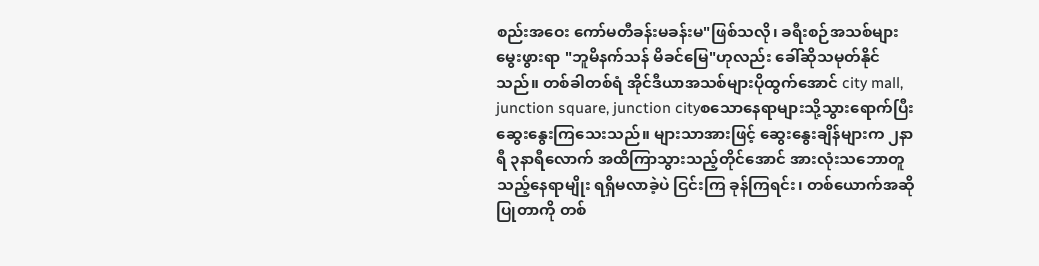စည်းအဝေး ကော်မတီခန်းမခန်းမ"ဖြစ်သလို၊ ခရီးစဉ်အသစ်များမွေးဖွားရာ "ဘူမိနက်သန် မိခင်မြေ"ဟုလည်း ခေါ်ဆိုသမုတ်နိုင်သည်။ တစ်ခါတစ်ရံ အိုင်ဒီယာအသစ်များပိုထွက်အောင် city mall, junction square, junction cityစသောနေရာများသို့သွားရောက်ပြီးဆွေးနွေးကြသေးသည်။ များသာအားဖြင့် ဆွေးနွေးချိန်များက ၂နာရီ ၃နာရီလောက် အထိကြာသွားသည့်တိုင်အောင် အားလုံးသဘောတူသည့်နေရာမျိုး ရရှိမလာခဲ့ပဲ ငြင်းကြ ခုန်ကြရင်း၊ တစ်ယောက်အဆိုပြုတာကို တစ်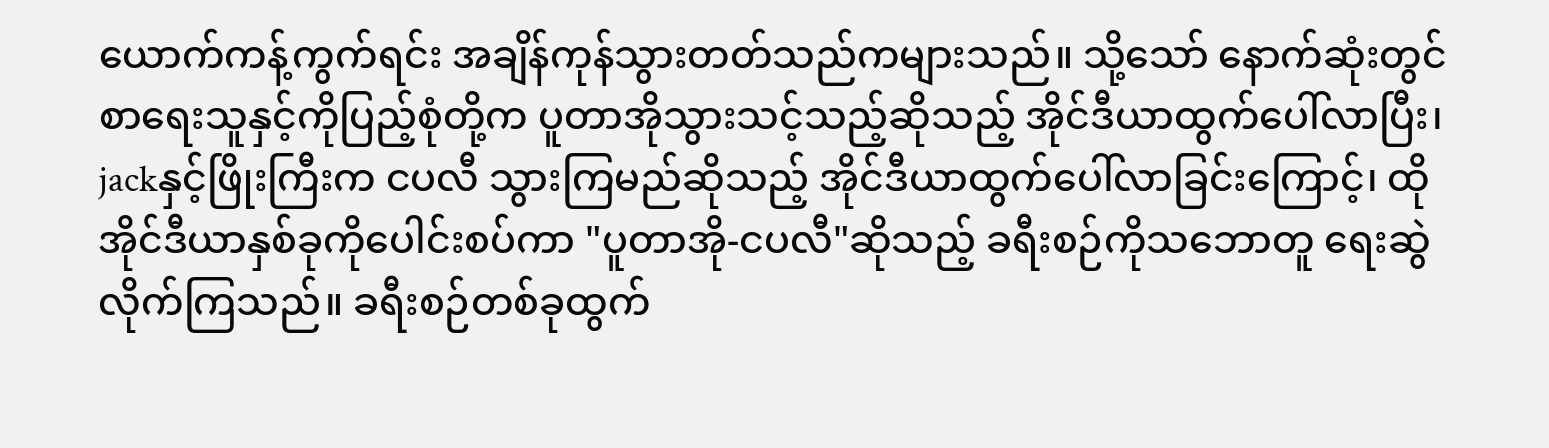ယောက်ကန့်ကွက်ရင်း အချိန်ကုန်သွားတတ်သည်ကများသည်။ သို့သော် နောက်ဆုံးတွင် စာရေးသူနှင့်ကိုပြည့်စုံတို့က ပူတာအိုသွားသင့်သည့်ဆိုသည့် အိုင်ဒီယာထွက်ပေါ်လာပြီး၊ jackနှင့်ဖြိုးကြီးက ငပလီ သွားကြမည်ဆိုသည့် အိုင်ဒီယာထွက်ပေါ်လာခြင်းကြောင့်၊ ထိုအိုင်ဒီယာနှစ်ခုကိုပေါင်းစပ်ကာ "ပူတာအို-ငပလီ"ဆိုသည့် ခရီးစဉ်ကိုသဘောတူ ရေးဆွဲလိုက်ကြသည်။ ခရီးစဉ်တစ်ခုထွက်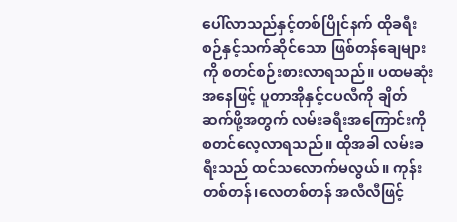ပေါ်လာသည်နှင့်တစ်ပြိုင်နက် ထိုခရီးစဉ်နှင့်သက်ဆိုင်သော ဖြစ်တန်ချေများကို စတင်စဉ်းစားလာရသည်။ ပထမဆုံးအနေဖြင့် ပူတာအိုနှင့်ငပလီကို ချိတ်ဆက်ဖို့အတွက် လမ်းခရီးအကြောင်းကို စတင်လေ့လာရသည်။ ထိုအခါ လမ်းခရီးသည် ထင်သလောက်မလွယ်။ ကုန်းတစ်တန်၊လေတစ်တန် အလီလီဖြင့်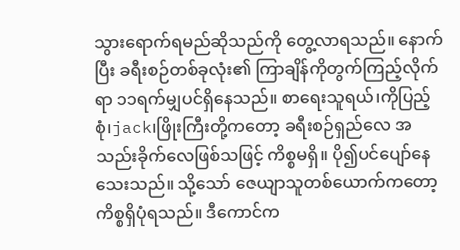သွားရောက်ရမည်ဆိုသည်ကို တွေ့လာရသည်။ နောက်ပြီး ခရီးစဉ်တစ်ခုလုံး၏ ကြာချိန်ကိုတွက်ကြည့်လိုက်ရာ ၁၁ရက်မျှပင်ရှိနေသည်။ စာရေးသူရယ်၊ကိုပြည့်စုံ၊jack၊ဖြိုးကြီးတို့ကတော့ ခရီးစဉ်ရှည်လေ အသည်းခိုက်လေဖြစ်သဖြင့် ကိစ္စမရှိ။ ပို၍ပင်ပျော်နေသေးသည်။ သို့သော် ဇေယျာသူတစ်ယောက်ကတော့ ကိစ္စရှိပုံရသည်။ ဒီကောင်က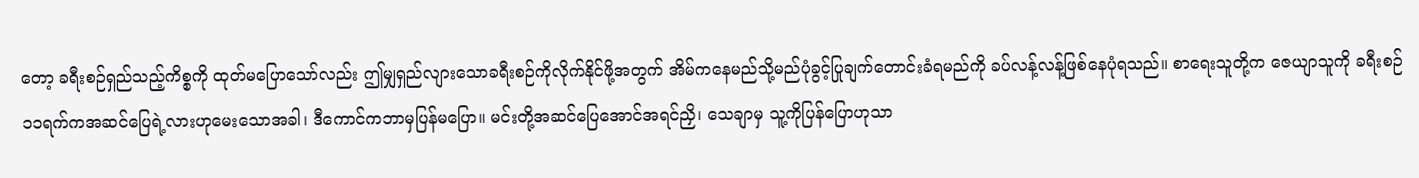တော့ ခရီးစဉ်ရှည်သည့်ကိစ္စကို ထုတ်မပြောသော်လည်း ဤမျှရှည်လျားသောခရီးစဉ်ကိုလိုက်နိုင်ဖို့အတွက် အိမ်ကနေမည်သို့မည်ပုံခွင့်ပြုချက်တောင်းခံရမည်ကို ခပ်လန့်လန့်ဖြစ်နေပုံရသည်။ စာရေးသူတို့က ဇေယျာသူကို ခရီးစဉ်၁၁ရက်ကအဆင်ပြေရဲ့လားဟုမေးသောအခါ၊ ဒီကောင်ကဘာမှပြန်မပြော။ မင်းတို့အဆင်ပြေအောင်အရင်ညှိ၊ သေချာမှ သူ့ကိုပြန်ပြောဟုသာ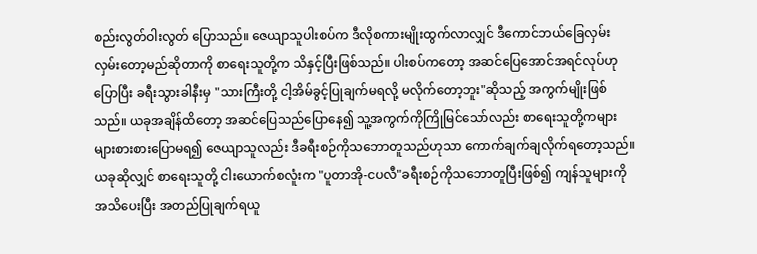စည်းလွတ်ဝါးလွတ် ပြောသည်။ ဇေယျာသူပါးစပ်က ဒီလိုစကားမျိုးထွက်လာလျှင် ဒီကောင်ဘယ်ခြေလှမ်းလှမ်းတော့မည်ဆိုတာကို စာရေးသူတို့က သိနှင့်ပြီးဖြစ်သည်။ ပါးစပ်ကတော့ အဆင်ပြေအောင်အရင်လုပ်ဟုပြောပြီး ခရီးသွားခါနီးမှ "သားကြီးတို့ ငါ့အိမ်ခွင့်ပြုချက်မရလို့ မလိုက်တော့ဘူး"ဆိုသည့် အကွက်မျိုးဖြစ်သည်။ ယခုအချိန်ထိတော့ အဆင်ပြေသည်ပြောနေ၍ သူ့အကွက်ကိုကြိုမြင်သော်လည်း စာရေးသူတို့ကများများစားစားပြောမရ၍ ဇေယျာသူလည်း ဒီခရီးစဉ်ကိုသဘောတူသည်ဟုသာ ကောက်ချက်ချလိုက်ရတော့သည်။ ယခုဆိုလျှင် စာရေးသူတို့ ငါးယောက်စလူံးက "ပူတာအို-ငပလီ"ခရီးစဉ်ကိုသဘောတူပြီးဖြစ်၍ ကျန်သူများကို အသိပေးပြီး အတည်ပြုချက်ရယူ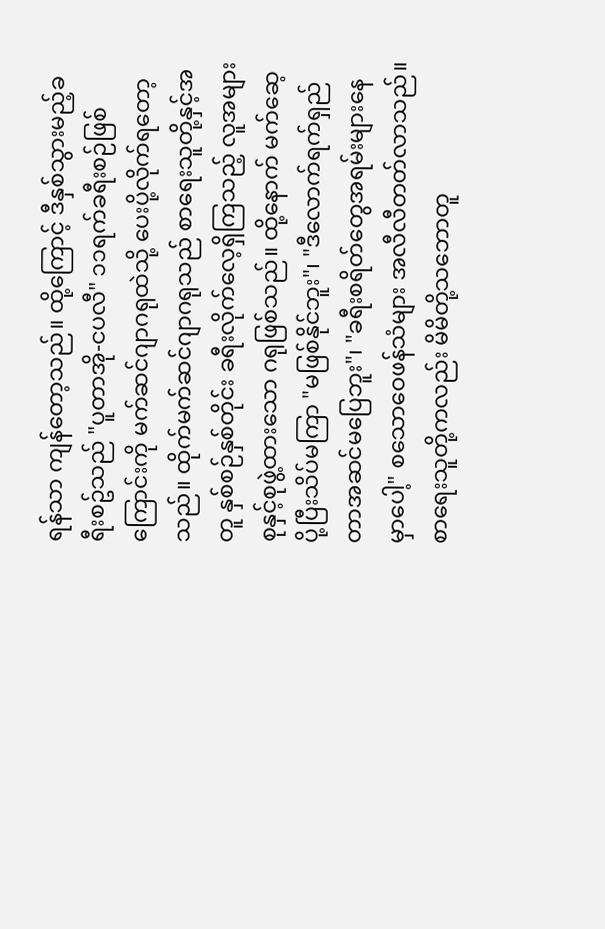ရန်သာ ကျန်တော့သည်။ ထို့ကြောင့် ဒီနှစ်သွားမည့်ခရီးစဥ်သည် "ပူတာအို-ငပလီ" ၁၁ရက်ခရီးစဉ်ဖြစ်ကြောင်းကို မက်ဆင်ဂျာဂရုထဲသို့ ပေးပို့လိုက်ရတော့သည်။ ထိုက်မက်ဆင်ဂျာဂရုသည် စာရေးသူတို့နှင့်အတူ နှစ်စဉ်နှစ်တိုင်း ခရီးလိုက်လေ့ရှိကြသည့် လူအများစုနှင့်စုဖွဲ့ထားသော ဂရုဖြစ်သည်။ ထို့နောက် မက်ဆေ့ပို့ပြီးသိပ်မကြာ "မဖြစ်နိုင်ဘူး"၊ "ဒီလောက်ရက်ရှည်တာအဆင်မပြေဘူး"၊ "ခရီးစရိတ်တွေအရမ်းများနေမှာပေါ့" စသောဝေဖန်သံများ အလီလီတတ်လာသည်။ စာရေးသူတို့ကလည်း မိမိတို့သဘောတူ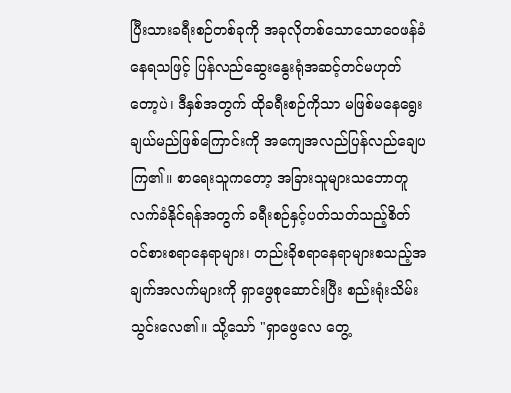ပြီးသားခရီးစဉ်တစ်ခုကို အခုလိုတစ်သောသောဝေဖန်ခံနေရသဖြင့် ပြန်လည်ဆွေးနွေးရုံအဆင့်တင်မဟုတ်တော့ပဲ၊ ဒီနှစ်အတွက် ထိုခရီးစဉ်ကိုသာ မဖြစ်မနေရွေးချယ်မည်ဖြစ်ကြောင်းကို အကျေအလည်ပြန်လည်ချေပကြ၏။ စာရေးသူကတော့ အခြားသူများသဘောတူလက်ခံနိုင်ရန်အတွက် ခရီးစဉ်နှင့်ပတ်သတ်သည့်စိတ်၀င်စားစရာနေရာများ၊ တည်းခိုစရာနေရာများစသည့်အချက်အလက်များကို ရှာဖွေစုဆောင်းပြီး စည်းရုံးသိမ်းသွင်းလေ၏။ သို့သော် "ရှာဖွေလေ တွေ့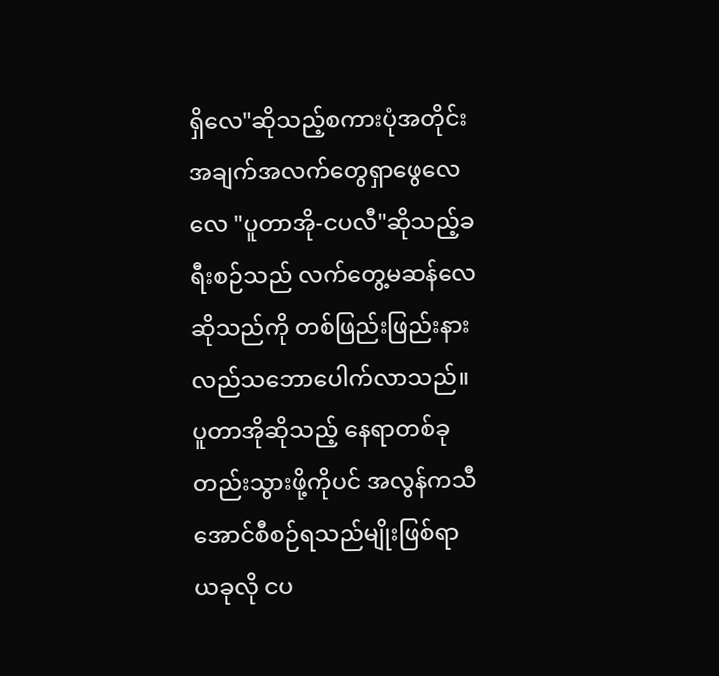ရှိလေ"ဆိုသည့်စကားပုံအတိုင်း အချက်အလက်တွေရှာဖွေလေလေ "ပူတာအို-ငပလီ"ဆိုသည့်ခရီးစဉ်သည် လက်တွေ့မဆန်လေဆိုသည်ကို တစ်ဖြည်းဖြည်းနားလည်သဘောပေါက်လာသည်။ ပူတာအိုဆိုသည့် နေရာတစ်ခုတည်းသွားဖို့ကိုပင် အလွန်ကသီအောင်စီစဉ်ရသည်မျိုးဖြစ်ရာ ယခုလို ငပ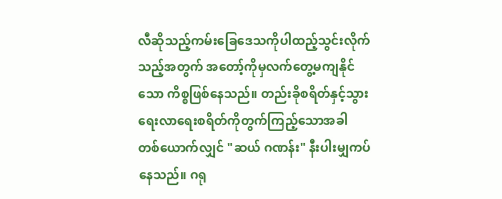လီဆိုသည့်ကမ်းခြေဒေသကိုပါထည့်သွင်းလိုက်သည့်အတွက် အတော့်ကိုမှလက်တွေ့မကျနိုင်သော ကိစ္စဖြစ်နေသည်။ တည်းခိုစရိတ်နှင့်သွားရေးလာရေးစရိတ်ကိုတွက်ကြည့်သောအခါ တစ်ယောက်လျှင် "ဆယ် ဂဏန်း" နီးပါးမျှကပ်နေသည်။ ဂရု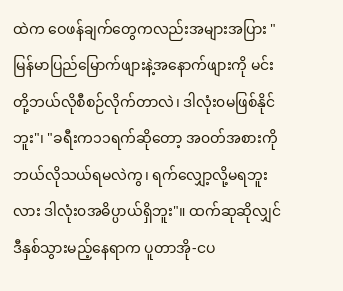ထဲက ဝေဖန်ချက်တွေကလည်းအများအပြား "မြန်မာပြည်မြောက်ဖျားနဲ့အနောက်ဖျားကို မင်းတို့ဘယ်လိုစီစဉ်လိုက်တာလဲ၊ ဒါလုံး၀မဖြစ်နိုင်ဘူး"၊ "ခရီးက၁၁ရက်ဆိုတော့ အ၀တ်အစားကိုဘယ်လိုသယ်ရမလဲကွ၊ ရက်လျှော့လို့မရဘူးလား ဒါလုံး၀အဓိပ္ပာယ်ရှိဘူး"။ ထက်ဆုဆိုလျှင် ဒီနှစ်သွားမည့်နေရာက ပူတာအို-ငပ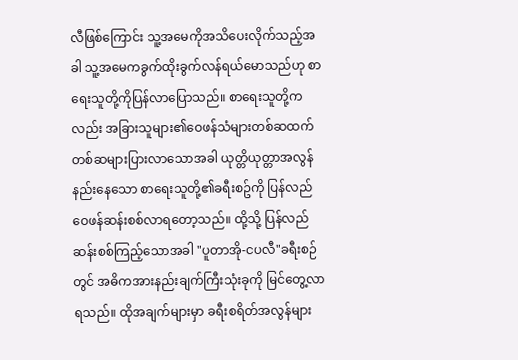လီဖြစ်ကြောင်း သူ့အမေကိုအသိပေးလိုက်သည့်အခါ သူ့အမေကခွက်ထိုးခွက်လန်ရယ်မောသည်ဟု စာရေးသူတို့ကိုပြန်လာပြောသည်။ စာရေးသူတို့ကလည်း အခြားသူများ၏ဝေဖန်သံများတစ်ဆထက်တစ်ဆများပြားလာသောအခါ ယုတ္တိယုတ္တာအလွန်နည်းနေသော စာရေးသူတို့၏ခရီးစဥ်ကို ပြန်လည်ဝေဖန်ဆန်းစစ်လာရတော့သည်။ ထို့သို့ ပြန်လည်ဆန်းစစ်ကြည့်သောအခါ "ပူတာအို-ငပလီ"ခရီးစဉ်တွင် အဓိကအားနည်းချက်ကြီးသုံးခုကို မြင်တွေ့လာရသည်။ ထိုအချက်များမှာ ခရီးစရိတ်အလွန်များ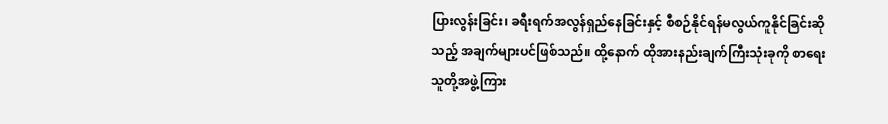ပြားလွန်းခြင်း၊ ခရီးရက်အလွန်ရှည်နေခြင်းနှင့် စီစဉ်နိုင်ရန်မလွယ်ကူနိုင်ခြင်းဆိုသည့် အချက်များပင်ဖြစ်သည်။ ထို့နောက် ထိုအားနည်းချက်ကြီးသုံးခုကို စာရေးသူတို့အဖွဲ့ကြား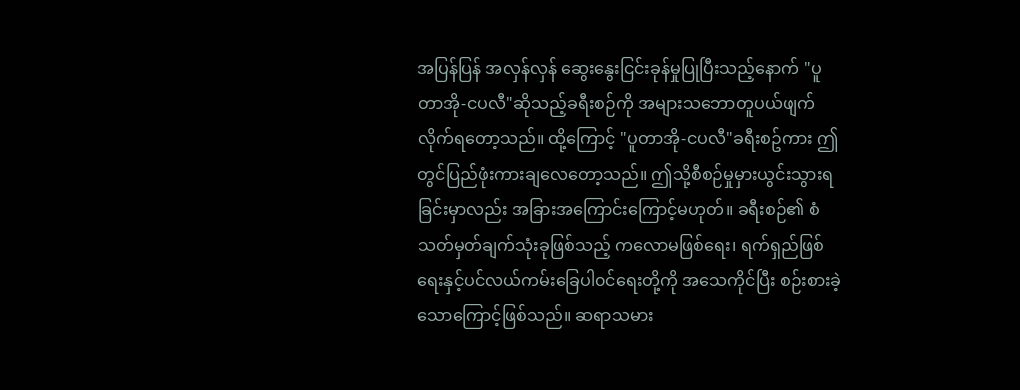အပြန်ပြန် အလှန်လှန် ဆွေးနွေးငြင်းခုန်မှုပြုပြီးသည့်နောက် "ပူတာအို-ငပလီ"ဆိုသည့်ခရီးစဉ်ကို အများသဘောတူပယ်ဖျက်လိုက်ရတော့သည်။ ထို့ကြောင့် "ပူတာအို-ငပလီ"ခရီးစဥ်ကား ဤတွင်ပြည်ဖုံးကားချလေတော့သည်။ ဤသို့စီစဉ်မှုမှားယွင်းသွားရခြင်းမှာလည်း အခြားအကြောင်းကြောင့်မဟုတ်။ ခရီးစဉ်၏ စံသတ်မှတ်ချက်သုံးခုဖြစ်သည့် ကလောမဖြစ်ရေး၊ ရက်ရှည်ဖြစ်ရေးနှင့်ပင်လယ်ကမ်းခြေပါ၀င်ရေးတို့ကို အသေကိုင်ပြီး စဉ်းစားခဲ့သောကြောင့်ဖြစ်သည်။ ဆရာသမား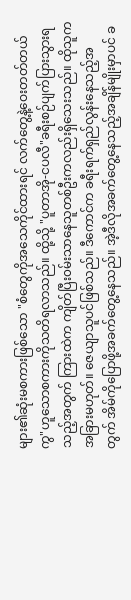များ၏ဆုံးမစကားဖြစ်သော "စံတွေကိုအသေကိုင်ထားရင် လက်တွေ့နဲ့ဝေးတတ်တယ်ကွ"ဟူသောစကားကိုသတိရလာသည်။ ထို့သို့ "ပူတာအို-ငပလီ"ခရီးစဉ်ပျက်ပြားသွားရသည့်အတွက် ကြားထဲက ကျိတ်ပြီး၀မ်းသာနေသူတစ်ဦးကလည်းရှိသေးသည်။ ထိုသူက အခြားမဟုတ်။ ဇေယျာသူပင်ဖြစ်သည်။ ဒီကောင်က ခရီးရက်ရှည်လွန်းနေသည့်အတွက် အိမ်ကိုပြောဖို့အခက်တွေ့နေသည်။ အဲ့ဒီလိုအခက်တွေ့နေသည့်အချိန်မျိုးမှာပင် ခ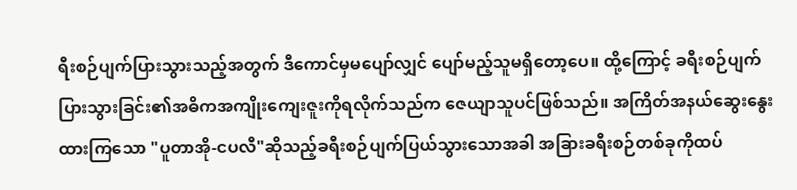ရီးစဉ်ပျက်ပြားသွားသည့်အတွက် ဒီကောင်မှမပျော်လျှင် ပျော်မည့်သူမရှိတော့ပေ။ ထို့ကြောင့် ခရီးစဉ်ပျက်ပြားသွားခြင်း၏အဓိကအကျိုးကျေးဇူးကိုရလိုက်သည်က ဇေယျာသူပင်ဖြစ်သည်။ အကြိတ်အနယ်ဆွေးနွေးထားကြသော "ပူတာအို-ငပလီ"ဆိုသည့်ခရီးစဉ်ပျက်ပြယ်သွားသောအခါ အခြားခရီးစဉ်တစ်ခုကိုထပ်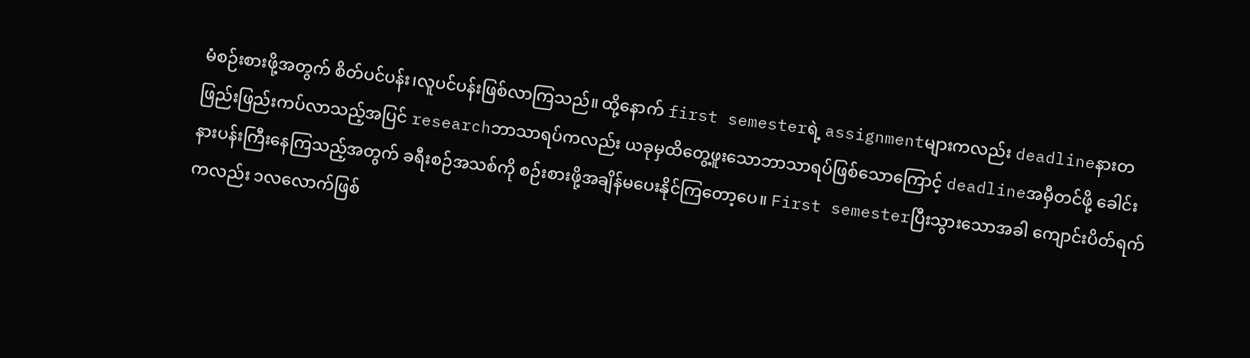မံစဉ်းစားဖို့အတွက် စိတ်ပင်ပန်း၊လူပင်ပန်းဖြစ်လာကြသည်။ ထို့နောက် first semesterရဲ့ assignmentများကလည်း deadlineနားတဖြည်းဖြည်းကပ်လာသည့်အပြင် researchဘာသာရပ်ကလည်း ယခုမှထိတွေ့ဖူးသောဘာသာရပ်ဖြစ်သောကြောင့် deadlineအမှီတင်ဖို့ ခေါင်းနားပန်းကြီးနေကြသည့်အတွက် ခရီးစဉ်အသစ်ကို စဉ်းစားဖို့အချိန်မပေးနိုင်ကြတော့ပေ။ First semesterပြီးသွားသောအခါ ကျောင်းပိတ်ရက်ကလည်း ၁လလောက်ဖြစ်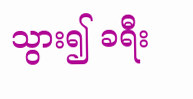သွား၍ ခရီး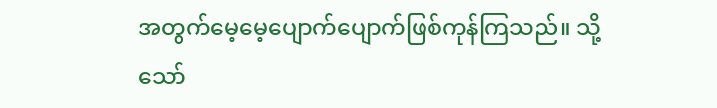အတွက်မေ့မေ့ပျောက်ပျောက်ဖြစ်ကုန်ကြသည်။ သို့သော်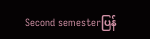Second semesterပြန်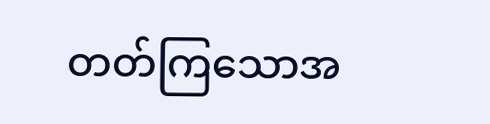တတ်ကြသောအ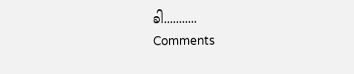ခါ...........
Comments